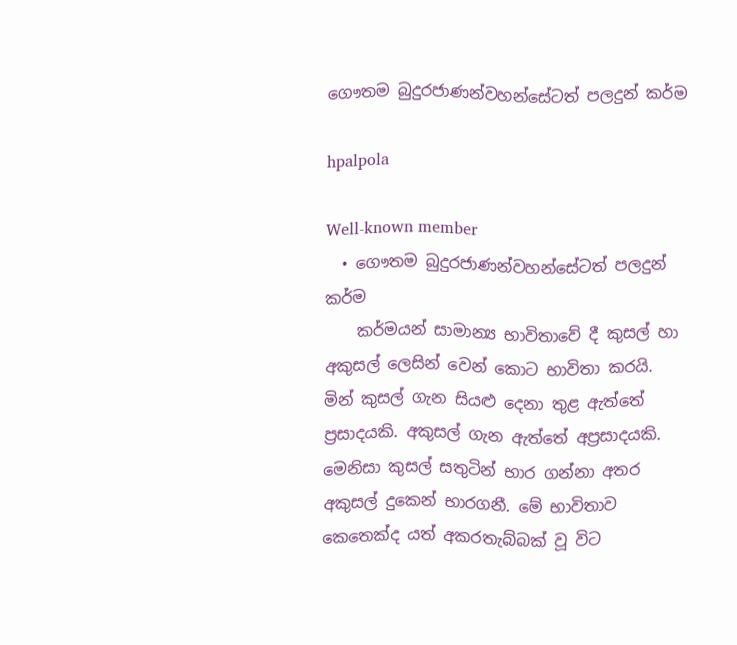ගෞතම බුදුරජාණන්වහන්සේටත් පලදුන් කර්ම

hpalpola

Well-known member
  • ගෞතම බුදුරජාණන්වහන්සේටත් පලදුන් කර්ම
    කර්මයන් සාමාන්‍ය භාවිතාවේ දී කුසල් හා අකුසල් ලෙසින් වෙන් කොට භාවිතා කරයි. මින් කුසල් ගැන සියළු දෙනා තුළ ඇත්තේ ප්‍රසාදයකි. අකුසල් ගැන ඇත්තේ අප්‍රසාදයකි. මෙනිසා කුසල් සතුටින් භාර ගන්නා අතර අකුසල් දුකෙන් භාරගනී. මේ භාවිතාව කෙතෙක්ද යත් අකරතැබ්බක් වූ විට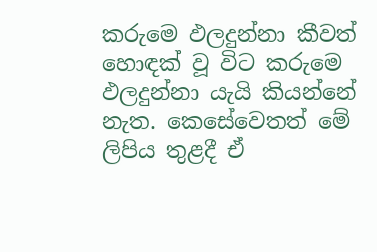කරුමෙ ඵලදුන්නා කීවත් හොඳක් වූ විට කරුමෙ ඵලදුන්නා යැයි කියන්නේ නැත. කෙසේවෙතත් මේ ලිපිය තුළදී ඒ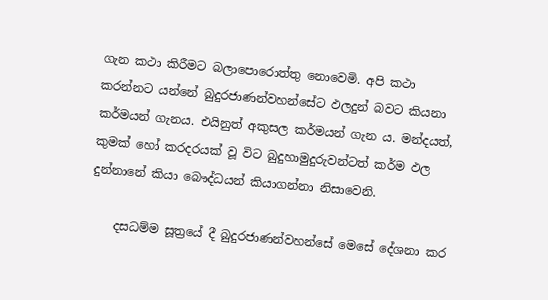ගැන කථා කිරීමට බලාපොරොත්තු නොවෙමි. අපි කථා කරන්නට යන්නේ බුදුරජාණන්වහන්සේට ඵලදුන් බවට කියනා කර්මයන් ගැනය. එයිනුත් අකුසල කර්මයන් ගැන ය. මන්දයත්, කුමක් හෝ කරදරයක් වූ විට බුදුහාමුදුරුවන්ටත් කර්ම ඵල දුන්නානේ කියා බෞද්ධයන් කියාගන්නා නිසාවෙනි.

    දසධම්ම සූත්‍රයේ දී බුදුරජාණන්වහන්සේ මෙසේ දේශනා කර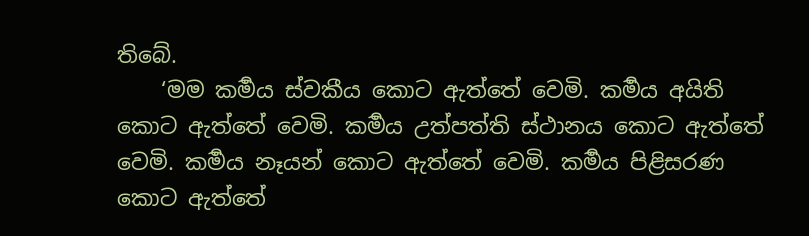තිබේ.
    ‘මම කර්‍මය ස්වකීය කොට ඇත්තේ වෙමි. කර්‍මය අයිති කොට ඇත්තේ වෙමි. කර්‍මය උත්පත්ති ස්ථානය කොට ඇත්තේ වෙමි. කර්‍මය නෑයන් කොට ඇත්තේ වෙමි. කර්‍මය පිළිසරණ කොට ඇත්තේ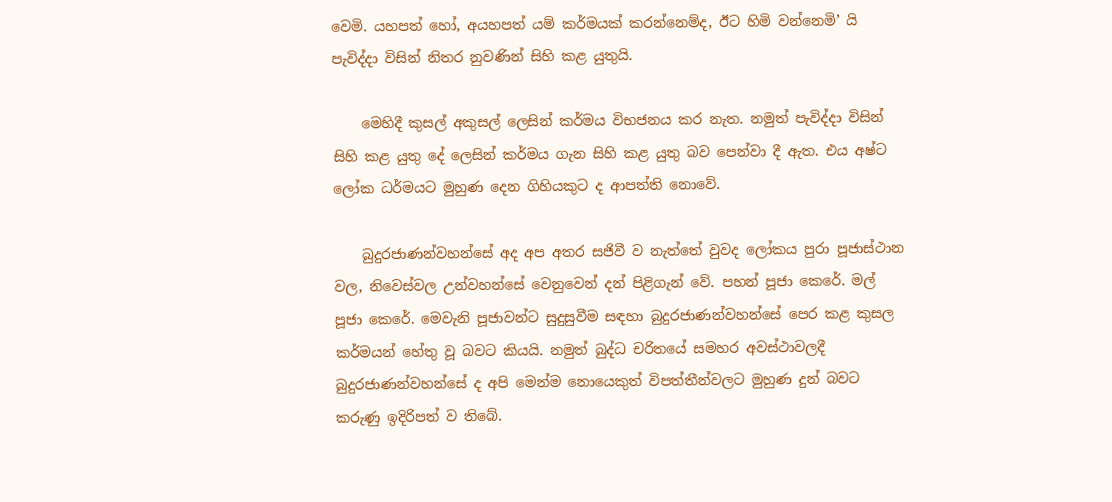වෙමි. යහපත් හෝ, අයහපත් යම් කර්මයක් කරන්නෙම්ද, ඊට හිමි වන්නෙමි’ යි පැවිද්දා විසින් නිතර නුවණින් සිහි කළ යුතුයි.

    මෙහිදී කුසල් අකුසල් ලෙසින් කර්මය විභජනය කර නැත. නමුත් පැවිද්දා විසින් සිහි කළ යුතු දේ ලෙසින් කර්මය ගැන සිහි කළ යුතු බව පෙන්වා දී ඇත. එය අෂ්ට ලෝක ධර්මයට මුහුණ දෙන ගිහියකුට ද ආපත්ති නොවේ.

    බුදුරජාණන්වහන්සේ අද අප අතර සජිවී ව නැත්තේ වුවද ලෝකය පුරා පූජාස්ථාන වල, නිවෙස්වල උන්වහන්සේ වෙනුවෙන් දන් පිළිගැන් වේ. පහන් පූජා කෙරේ. මල් පූජා කෙරේ. මෙවැනි පූජාවන්ට සුදුසුවීම සඳහා බුදුරජාණන්වහන්සේ පෙර කළ කුසල කර්මයන් හේතු වූ බවට කියයි. නමුත් බුද්ධ චරිතයේ සමහර අවස්ථාවලදී බුදුරජාණන්වහන්සේ ද අපි මෙන්ම නොයෙකුත් විපත්තීන්වලට මුහුණ දුන් බවට කරුණු ඉදිරිපත් ව තිබේ.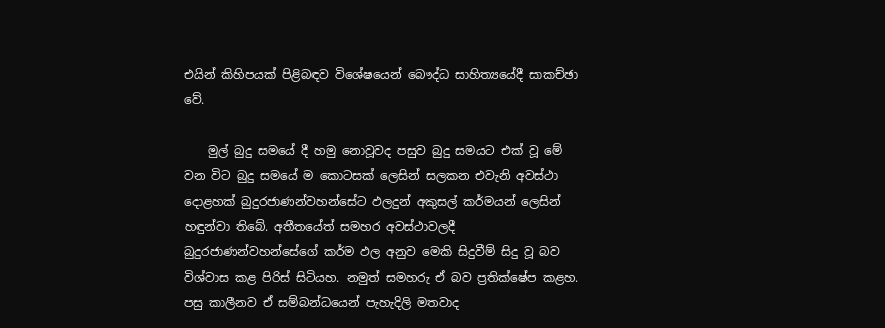එයින් කිහිපයක් පිළිබඳව විශේෂයෙන් බෞද්ධ සාහිත්‍යයේදී සාකච්ඡා වේ.

    මුල් බුදු සමයේ දී හමු නොවූවද පසුව බුදු සමයට එක් වූ මේ වන විට බුදු සමයේ ම කොටසක් ලෙසින් සලකන එවැනි අවස්ථා දොළහක් බුදුරජාණන්වහන්සේට ඵලදුන් අකුසල් කර්මයන් ලෙසින් හඳුන්වා තිබේ. අතීතයේත් සමහර අවස්ථාවලදී බුදුරජාණන්වහන්සේගේ කර්ම ඵල අනුව මෙකි සිදුවීම් සිදු වූ බව විශ්වාස කළ පිරිස් සිටියහ. නමුත් සමහරු ඒ බව ප්‍රතික්ෂේප කළහ. පසු කාලීනව ඒ සම්බන්ධයෙන් පැහැදිලි මතවාද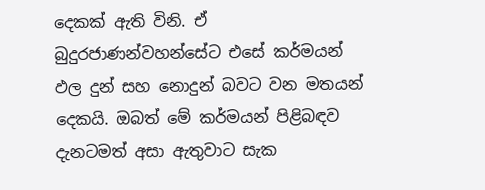දෙකක් ඇති විනි. ඒ බුදුරජාණන්වහන්සේට එසේ කර්මයන් ඵල දුන් සහ නොදුන් බවට වන මතයන් දෙකයි. ඔබත් මේ කර්මයන් පිළිබඳව දැනටමත් අසා ඇතුවාට සැක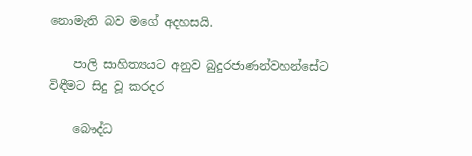නොමැති බව මගේ අදහසයි.

    පාලි සාහිත්‍යයට අනුව බුදුරජාණන්වහන්සේට විඳීමට සිදු වූ කරදර

    බෞද්ධ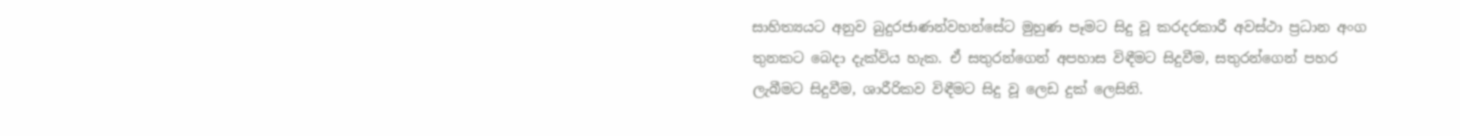සාහිත්‍යයට අනුව බුදුරජාණන්වහන්සේට මුහුණ පෑමට සිදු වූ කරදරකාරී අවස්ථා ප්‍රධාන අංග තුනකට බෙදා දැක්විය හැක. ඒ සතුරන්ගෙන් අපහාස විඳීමට සිදුවීම, සතුරන්ගෙන් පහර ලැබීමට සිදුවීම, ශාරීරිකව විඳීමට සිදු වූ ලෙඩ දුක් ලෙසිනි.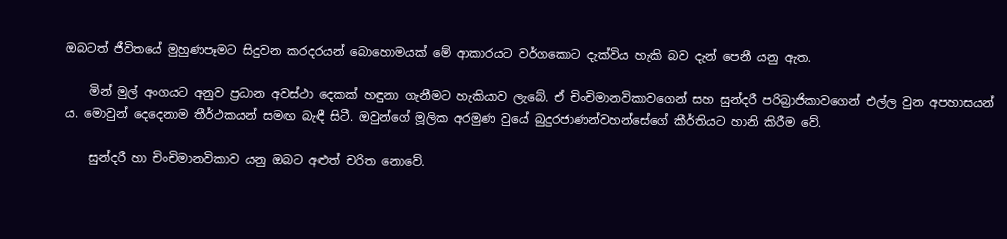ඔබටත් ජීවිතයේ මුහුණපෑමට සිදුවන කරදරයන් බොහොමයක් මේ ආකාරයට වර්ගකොට දැක්විය හැකි බව දැන් පෙනී යනු ඇත.

    මින් මුල් අංගයට අනුව ප්‍රධාන අවස්ථා දෙකක් හඳුනා ගැනීමට හැකියාව ලැබේ. ඒ චිංචිමානවිකාවගෙන් සහ සුන්දරී පරිබ්‍රාජිකාවගෙන් එල්ල වුන අපහාසයන් ය. මොවුන් දෙදෙනාම තීර්ථකයන් සමඟ බැඳී සිටී. ඔවුන්ගේ මූලික අරමුණ වුයේ බුදුරජාණන්වහන්සේගේ කීර්තියට හානි කිරීම වේ.

    සුන්දරී හා චිංචිමානවිකාව යනු ඔබට අළුත් චරිත නොවේ.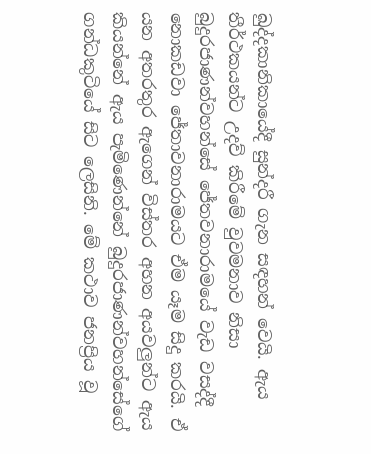ඛුද්දකානිකායේදී සුන්දරී ගැන සඳහන් වෙයි. ඇය තීර්ථකයන්ට උදව් කිරීමේ වුවමනාව නිසා බුදුරජාණන්වහන්සේ ජේතවනාරාමයේ වැඩ වසද්දී නොකඩවා ජේතාවනාරාමයට ඒම යෑම සිදු කරයි. ඒ යන අතරතුර ඇගෙන් විස්තර අහන අයවලුන්ට ඇය කියන්නේ ඇය පැමිණෙන්නේ බුදුරජාණන්වහන්සේගේ ගන්ධකුටියේ සිට ලෙසිනි. මේ කථාව ජනප්‍රිය වූ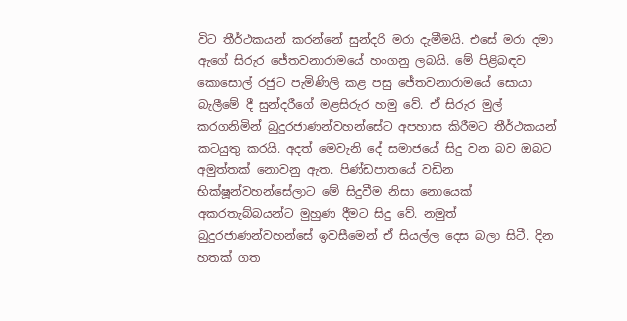විට තීර්ථකයන් කරන්නේ සුන්දරි මරා දැමීමයි. එසේ මරා දමා ඇගේ සිරුර ජේතවනාරාමයේ හංගනු ලබයි. මේ පිළිබඳව කොසොල් රජුට පැමිණිලි කළ පසු ජේතවනාරාමයේ සොයා බැලීමේ දී සුන්දරීගේ මළසිරුර හමු වේ. ඒ සිරුර මුල් කරගනිමින් බුදුරජාණන්වහන්සේට අපහාස කිරීමට තීර්ථකයන් කටයුතු කරයි. අදත් මෙවැනි දේ සමාජයේ සිදු වන බව ඔබට අමුත්තක් නොවනු ඇත. පිණ්ඩපාතයේ වඩින භික්ෂූන්වහන්සේලාට මේ සිදුවීම නිසා නොයෙක් අකරතැබ්බයන්ට මුහුණ දීමට සිදු වේ. නමුත් බුදුරජාණන්වහන්සේ ඉවසීමෙන් ඒ සියල්ල දෙස බලා සිටී. දින හතක් ගත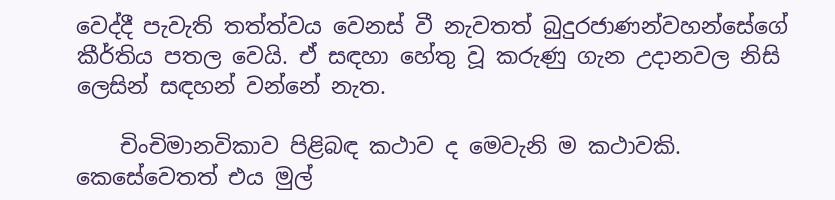වෙද්දී පැවැති තත්ත්වය වෙනස් වී නැවතත් බුදුරජාණන්වහන්සේගේ කීර්තිය පතල වෙයි. ඒ සඳහා හේතු වූ කරුණු ගැන උදානවල නිසි ලෙසින් සඳහන් වන්නේ නැත.

    චිංචිමානවිකාව පිළිබඳ කථාව ද මෙවැනි ම කථාවකි. කෙසේවෙතත් එය මුල්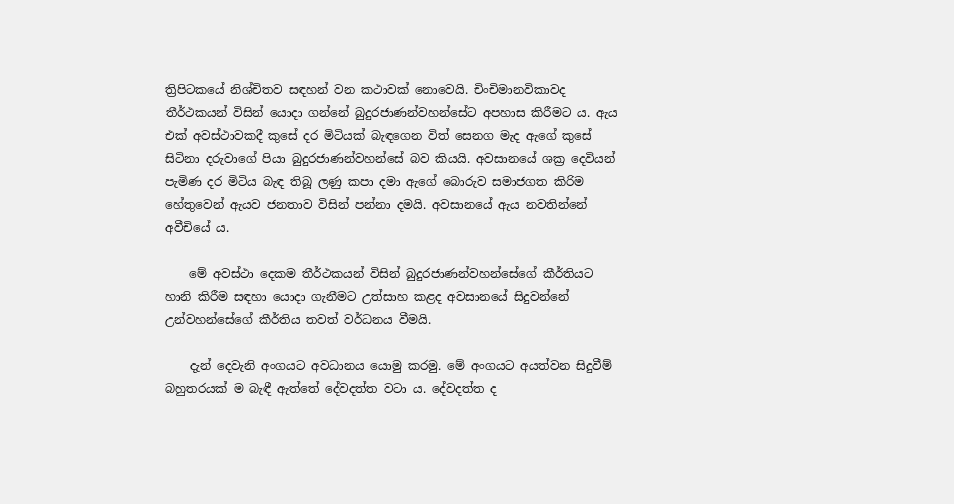ත්‍රිපිටකයේ නිශ්චිතව සඳහන් වන කථාවක් නොවෙයි. චිංචිමානවිකාවද තීර්ථකයන් විසින් යොදා ගන්නේ බුදුරජාණන්වහන්සේට අපහාස කිරීමට ය. ඇය එක් අවස්ථාවකදී කුසේ දර මිටියක් බැඳගෙන විත් සෙනග මැද ඇගේ කුසේ සිටිනා දරුවාගේ පියා බුදුරජාණන්වහන්සේ බව කියයි. අවසානයේ ශක්‍ර දෙවියන් පැමිණ දර මිටිය බැඳ තිබූ ලණු කපා දමා ඇගේ බොරුව සමාජගත කිරිම හේතුවෙන් ඇයව ජනතාව විසින් පන්නා දමයි. අවසානයේ ඇය නවතින්නේ අවීචියේ ය.

    මේ අවස්ථා දෙකම තීර්ථකයන් විසින් බුදුරජාණන්වහන්සේගේ කීර්තියට හානි කිරීම සඳහා යොදා ගැනීමට උත්සාහ කළද අවසානයේ සිදුවන්නේ උන්වහන්සේගේ කීර්තිය තවත් වර්ධනය වීමයි.

    දැන් දෙවැනි අංගයට අවධානය යොමු කරමු. මේ අංගයට අයත්වන සිදුවීම් බහුතරයක් ම බැඳී ඇත්තේ දේවදත්ත වටා ය. දේවදත්ත ද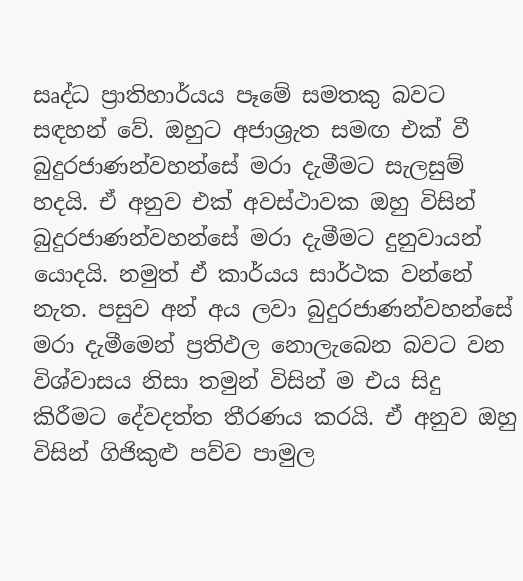සෘද්ධ ප්‍රාතිහාර්යය පෑමේ සමතකු බවට සඳහන් වේ. ඔහුට අජාශ්‍රැත සමඟ එක් වී බුදුරජාණන්වහන්සේ මරා දැමීමට සැලසුම් හදයි. ඒ අනුව එක් අවස්ථාවක ඔහු විසින් බුදුරජාණන්වහන්සේ මරා දැමීමට දුනුවායන් යොදයි. නමුත් ඒ කාර්යය සාර්ථක වන්නේ නැත. පසුව අන් අය ලවා බුදුරජාණන්වහන්සේ මරා දැමීමෙන් ප්‍රතිඵල නොලැබෙන බවට වන විශ්වාසය නිසා තමුන් විසින් ම එය සිදු කිරීමට දේවදත්ත තීරණය කරයි. ඒ අනුව ඔහු විසින් ගිජිකුළු පව්ව පාමුල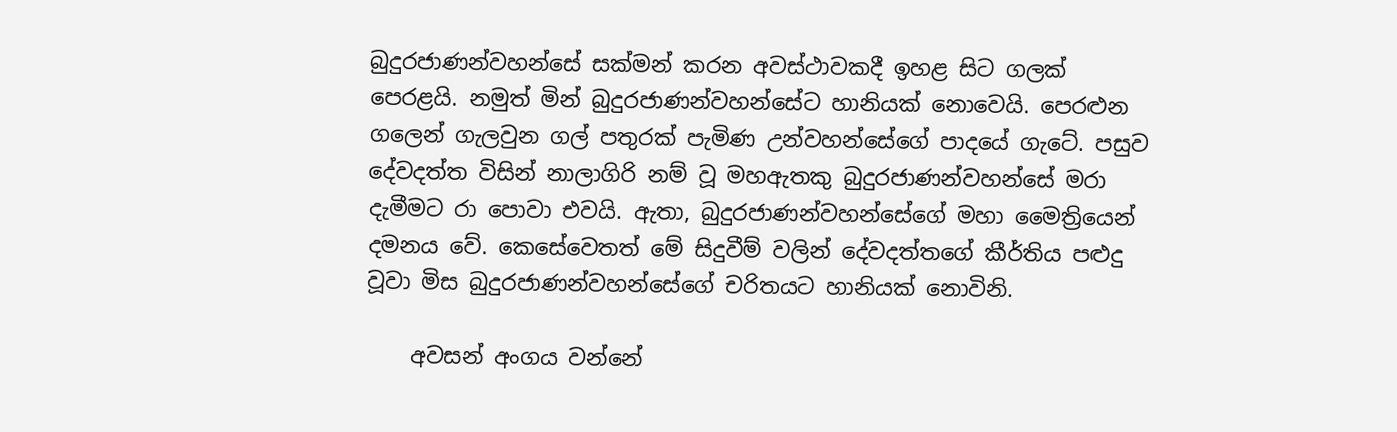බුදුරජාණන්වහන්සේ සක්මන් කරන අවස්ථාවකදී ඉහළ සිට ගලක් පෙරළයි. නමුත් මින් බුදුරජාණන්වහන්සේට හානියක් නොවෙයි. පෙරළුන ගලෙන් ගැලවුන ගල් පතුරක් පැමිණ උන්වහන්සේගේ පාදයේ ගැටේ. පසුව දේවදත්ත විසින් නාලාගිරි නම් වූ මහඇතකු බුදුරජාණන්වහන්සේ මරා දැමීමට රා පොවා එවයි. ඇතා, බුදුරජාණන්වහන්සේගේ මහා මෛත්‍රියෙන් දමනය වේ. කෙසේවෙතත් මේ සිදුවීම් වලින් දේවදත්තගේ කීර්තිය පළුදු වූවා මිස බුදුරජාණන්වහන්සේගේ චරිතයට හානියක් නොවිනි.

    අවසන් අංගය වන්නේ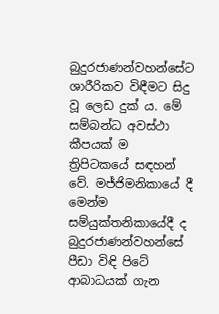බුදුරජාණන්වහන්සේට ශාරීරිකව විඳීමට සිදු වූ ලෙඩ දුක් ය. මේ සම්බන්ධ අවස්ථා කීපයක් ම ත්‍රිපිටකයේ සඳහන් වේ. මජ්ජිමනිකායේ දී මෙන්ම සම්යුක්තනිකායේදී ද බුදුරජාණන්වහන්සේ පීඩා විඳි පිටේ ආබාධයක් ගැන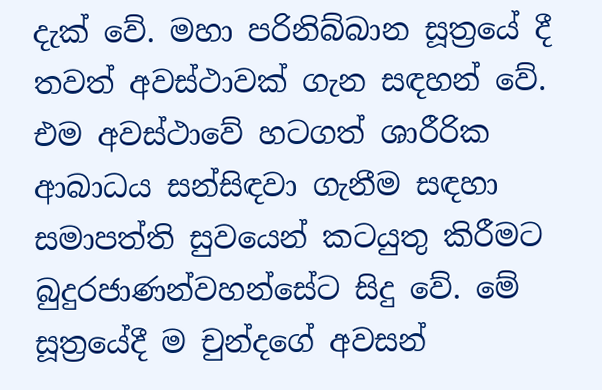දැක් වේ. මහා පරිනිබ්බාන සූත්‍රයේ දී තවත් අවස්ථාවක් ගැන සඳහන් වේ. එම අවස්ථාවේ හටගත් ශාරීරික ආබාධය සන්සිඳවා ගැනීම සඳහා සමාපත්ති සුවයෙන් කටයුතු කිරීමට බුදුරජාණන්වහන්සේට සිදු වේ. මේ සූත්‍රයේදී ම චුන්දගේ අවසන්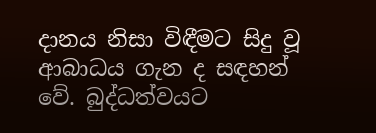දානය නිසා විඳීමට සිදු වූ ආබාධය ගැන ද සඳහන් වේ. බුද්ධත්වයට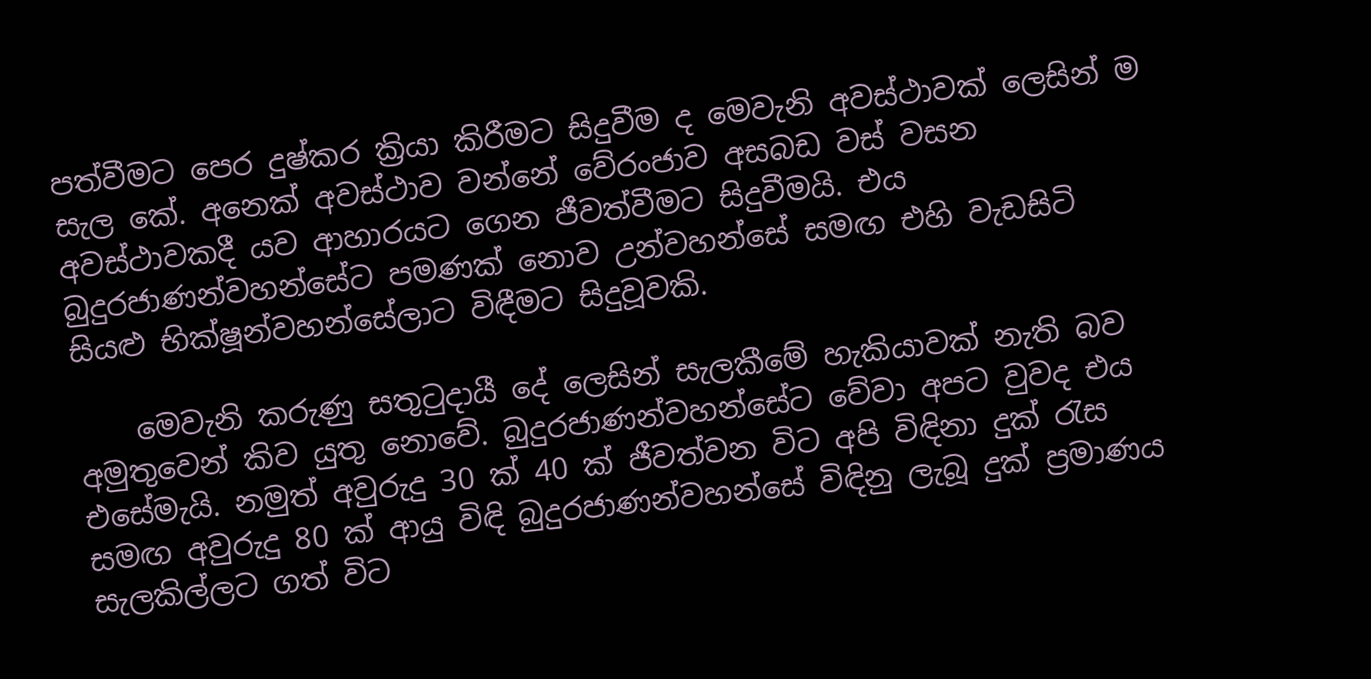පත්වීමට පෙර දුෂ්කර ක්‍රියා කිරීමට සිදුවීම ද මෙවැනි අවස්ථාවක් ලෙසින් ම සැල කේ. අනෙක් අවස්ථාව වන්නේ වේරංජාව අසබඩ වස් වසන අවස්ථාවකදී යව ආහාරයට ගෙන ජීවත්වීමට සිදුවීමයි. එය බුදුරජාණන්වහන්සේට පමණක් නොව උන්වහන්සේ සමඟ එහි වැඩසිටි සියළු භික්ෂූන්වහන්සේලාට විඳීමට සිදුවූවකි.

    මෙවැනි කරුණු සතුටුදායී දේ ලෙසින් සැලකීමේ හැකියාවක් නැති බව අමුතුවෙන් කිව යුතු නොවේ. බුදුරජාණන්වහන්සේට වේවා අපට වුවද එය එසේමැයි. නමුත් අවුරුදු 30 ක් 40 ක් ජීවත්වන විට අපි විඳිනා දුක් රැස සමඟ අවුරුදු 80 ක් ආයු විඳි බුදුරජාණන්වහන්සේ විඳිනු ලැබූ දුක් ප්‍රමාණය සැලකිල්ලට ගත් විට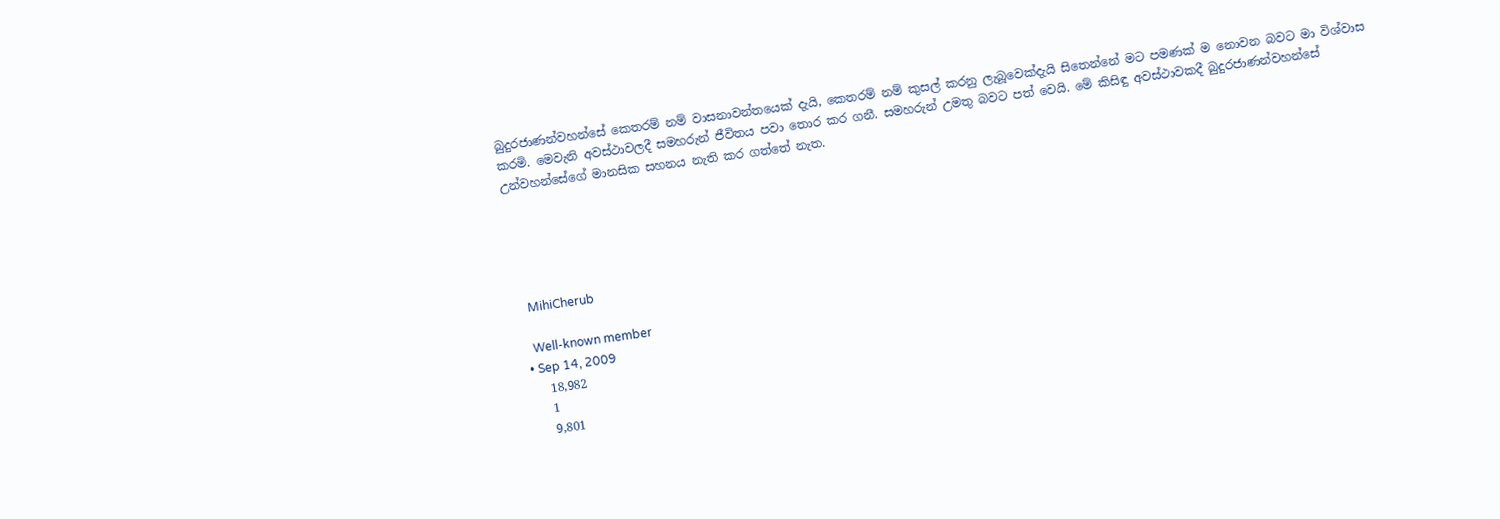බුදුරජාණන්වහන්සේ කෙතරම් නම් වාසනාවන්තයෙක් දැයි, කෙතරම් නම් කුසල් කරනු ලැබූවෙක්දැයි සිතෙන්නේ මට පමණක් ම නොවන බවට මා විශ්වාස කරමි. මෙවැනි අවස්ථාවලදී සමහරුන් ජීවිතය පවා තොර කර ගනී. සමහරුන් උමතු බවට පත් වෙයි. මේ කිසිඳු අවස්ථාවකදී බුදුරජාණන්වහන්සේ උන්වහන්සේගේ මානසික සහනය නැති කර ගත්තේ නැත.





    MihiCherub

    Well-known member
  • Sep 14, 2009
    18,982
    1
    9,801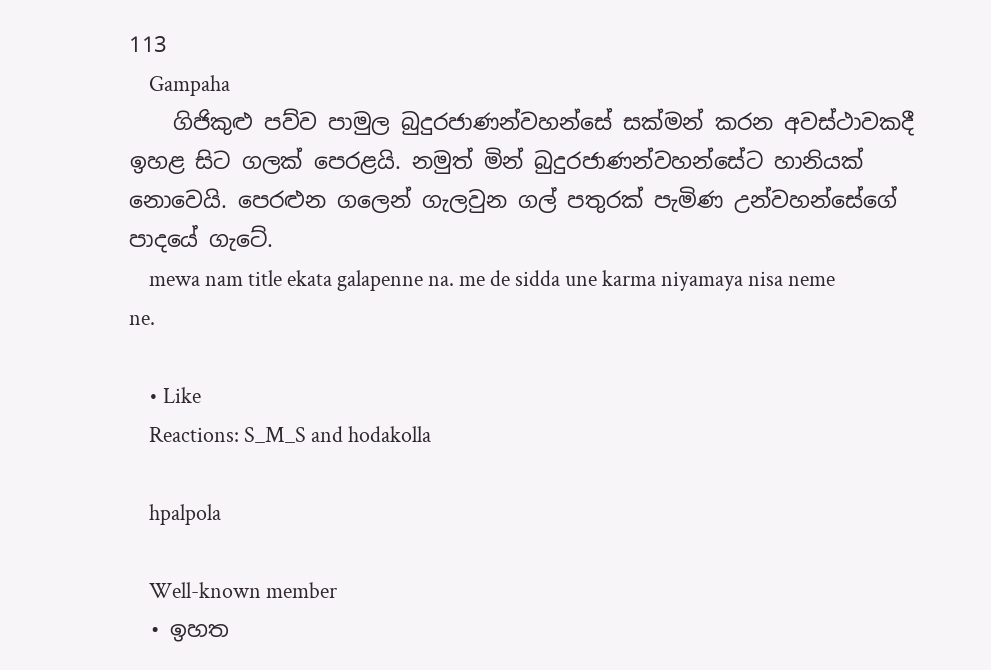113
    Gampaha
    ගිජිකුළු පව්ව පාමුල බුදුරජාණන්වහන්සේ සක්මන් කරන අවස්ථාවකදී ඉහළ සිට ගලක් පෙරළයි. නමුත් මින් බුදුරජාණන්වහන්සේට හානියක් නොවෙයි. පෙරළුන ගලෙන් ගැලවුන ගල් පතුරක් පැමිණ උන්වහන්සේගේ පාදයේ ගැටේ.
    mewa nam title ekata galapenne na. me de sidda une karma niyamaya nisa neme ne.

    • Like
    Reactions: S_M_S and hodakolla

    hpalpola

    Well-known member
  • ඉහත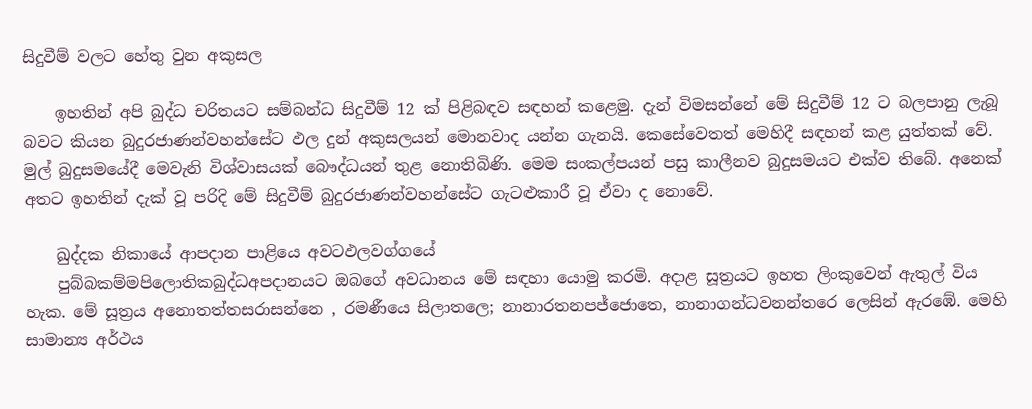සිදුවීම් වලට හේතු වුන අකුසල

    ඉහතින් අපි බුද්ධ චරිතයට සම්බන්ධ සිදුවීම් 12 ක් පිළිබඳව සඳහන් කළෙමු. දැන් විමසන්නේ මේ සිදුවීම් 12 ට බලපානු ලැබූ බවට කියන බුදුරජාණන්වහන්සේට ඵල දුන් අකුසලයන් මොනවාද යන්න ගැනයි. කෙසේවෙතත් මෙහිදී සඳහන් කළ යුත්තක් වේ. මුල් බුදුසමයේදී මෙවැනි විශ්වාසයක් බෞද්ධයන් තුළ නොතිබිණි. මෙම සංකල්පයන් පසු කාලීනව බුදුසමයට එක්ව තිබේ. අනෙක් අතට ඉහතින් දැක් වූ පරිදි මේ සිදුවීම් බුදුරජාණන්වහන්සේට ගැටළුකාරී වූ ඒවා ද නොවේ.

    ඛුද්දක නිකායේ ආපදාන පාළියෙ අවටඵලවග්ගයේ
    පුබ්බකම්මපිලොතිකබුද්ධඅපදානයට ඔබගේ අවධානය මේ සඳහා යොමු කරමි. අදාළ සූත්‍රයට ඉහත ලිංකුවෙන් ඇතුල් විය හැක. මේ සූත්‍රය අනොතත්තසරාසන්නෙ , රමණීයෙ සිලාතලෙ; නානාරතනපජ්ජොතෙ, නානාගන්ධවනන්තරෙ ලෙසින් ඇරඹේ. මෙහි සාමාන්‍ය අර්ථය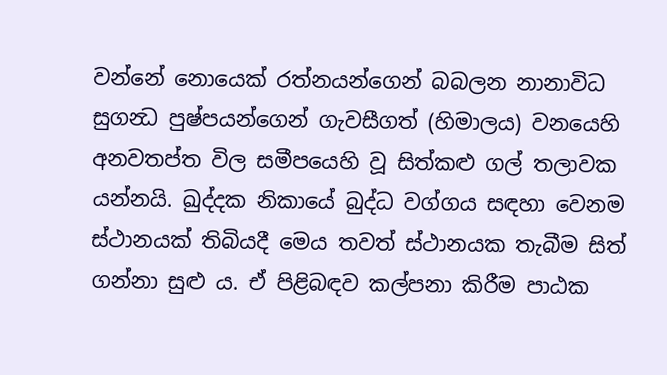වන්නේ නොයෙක් රත්නයන්ගෙන් බබලන නානාවිධ සුගන්‍ධ පුෂ්පයන්ගෙන් ගැවසීගත් (හිමාලය) වනයෙහි අනවතප්ත විල සමීපයෙහි වූ සිත්කළු ගල් තලාවක යන්නයි. ඛුද්දක නිකායේ බුද්ධ වග්ගය සඳහා වෙනම ස්ථානයක් තිබියදී මෙය තවත් ස්ථානයක තැබීම සිත් ගන්නා සුළු ය. ඒ පිළිබඳව කල්පනා කිරීම පාඨක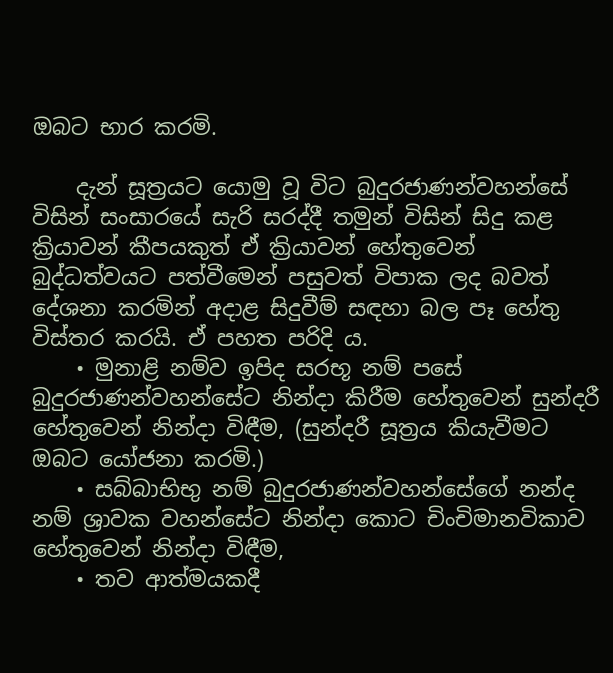ඔබට භාර කරමි.

    දැන් සූත්‍රයට යොමු වූ විට බුදුරජාණන්වහන්සේ විසින් සංසාරයේ සැරි සරද්දී තමුන් විසින් සිදු කළ ක්‍රියාවන් කීපයකුත් ඒ ක්‍රියාවන් හේතුවෙන් බුද්ධත්වයට පත්වීමෙන් පසුවත් විපාක ලද බවත් දේශනා කරමින් අදාළ සිදුවීම් සඳහා බල පෑ හේතු විස්තර කරයි. ඒ පහත පරිදි ය.
    • මුනාළි නම්ව ඉපිද සරභූ නම් පසේ බුදුරජාණන්වහන්සේට නින්දා කිරීම හේතුවෙන් සුන්දරී හේතුවෙන් නින්දා විඳීම, (සුන්දරී සූත්‍රය කියැවීමට ඔබට යෝජනා කරමි.)
    • සබ්බාභිභු නම් බුදුරජාණන්වහන්සේගේ නන්ද නම් ශ්‍රාවක වහන්සේට නින්දා කොට චිංචිමානවිකාව හේතුවෙන් නින්දා විඳීම,
    • තව ආත්මයකදී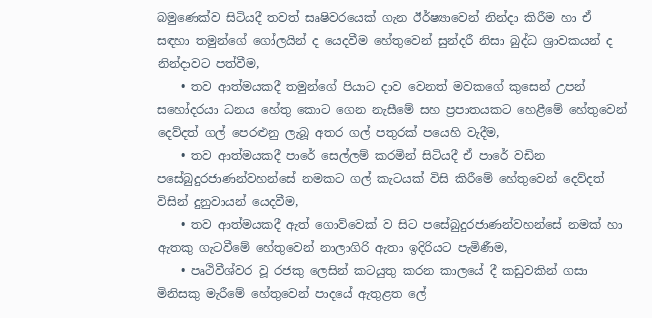බමුණෙක්ව සිටියදී තවත් සෘෂිවරයෙක් ගැන ඊර්ෂ්‍යාවෙන් නින්දා කිරීම හා ඒ සඳහා තමුන්ගේ ගෝලයින් ද යෙදවීම හේතුවෙන් සුන්දරී නිසා බුද්ධ ශ්‍රාවකයන් ද නින්දාවට පත්වීම,
    • තව ආත්මයකදී තමුන්ගේ පියාට දාව වෙනත් මවකගේ කුසෙන් උපන් සහෝදරයා ධනය හේතු කොට ගෙන නැසීමේ සහ ප්‍රපාතයකට හෙළීමේ හේතුවෙන් දෙව්දත් ගල් පෙරළුනු ලැබූ අතර ගල් පතුරක් පයෙහි වැදීම,
    • තව ආත්මයකදී පාරේ සෙල්ලම් කරමින් සිටියදී ඒ පාරේ වඩින පසේබුදුරජාණන්වහන්සේ නමකට ගල් කැටයක් විසි කිරීමේ හේතුවෙන් දෙව්දත් විසින් දුනුවායන් යෙදවීම,
    • තව ආත්මයකදී ඇත් ගොව්වෙක් ව සිට පසේබුදුරජාණන්වහන්සේ නමක් හා ඇතකු ගැටවීමේ හේතුවෙන් නාලාගිරි ඇතා ඉදිරියට පැමිණීම,
    • පෘථිවීශ්වර වූ රජකු ලෙසින් කටයුතු කරන කාලයේ දී කඩුවකින් ගසා මිනිසකු මැරීමේ හේතුවෙන් පාදයේ ඇතුළත ලේ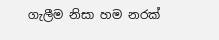ගැලීම නිසා හම නරක්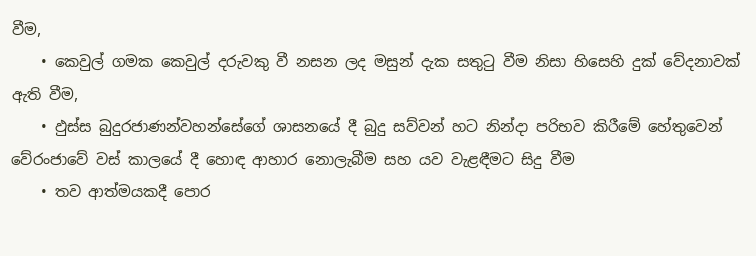වීම,
    • කෙවුල් ගමක කෙවුල් දරුවකු වී නසන ලද මසුන් දැක සතුටු වීම නිසා හිසෙහි දුක් වේදනාවක් ඇති වීම,
    • ඵුස්ස බුදුරජාණන්වහන්සේගේ ශාසනයේ දී බුදු සව්වන් හට නින්දා පරිභව කිරීමේ හේතුවෙන් වේරංජාවේ වස් කාලයේ දී හොඳ ආහාර නොලැබීම සහ යව වැළඳීමට සිදු වීම
    • තව ආත්මයකදී පොර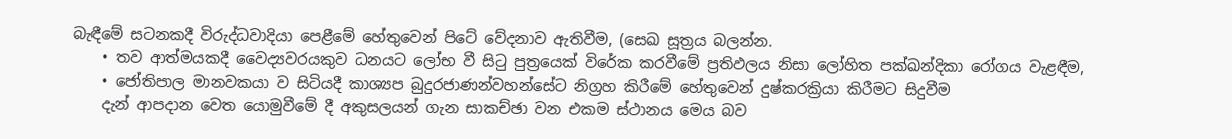බැඳීමේ සටනකදී විරුද්ධවාදියා පෙළීමේ හේතුවෙන් පිටේ වේදනාව ඇතිවීම, (සෙඛ සූත්‍රය බලන්න.
    • තව ආත්මයකදී වෛද්‍යවරයකුව ධනයට ලෝභ වී සිටු පුත්‍රයෙක් විරේක කරවීමේ ප්‍රතිඵලය නිසා ලෝහිත පක්ඛන්දිකා රෝගය වැළඳීම,
    • ජෝතිපාල මානවකයා ව සිටියදී කාශ්‍යප බුදුරජාණන්වහන්සේට නිග්‍රහ කිරීමේ හේතුවෙන් දුෂ්කරක්‍රියා කිරීමට සිදුවීම
    දැන් ආපදාන වෙත යොමුවීමේ දී අකුසලයන් ගැන සාකච්ඡා වන එකම ස්ථානය මෙය බව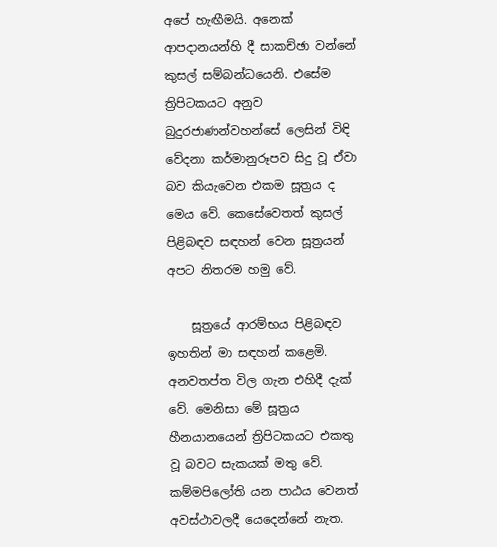අපේ හැඟීමයි. අනෙක් ආපදානයන්හි දී සාකච්ඡා වන්නේ කුසල් සම්බන්ධයෙනි. එසේම ත්‍රිපිටකයට අනුව බුදුරජාණන්වහන්සේ ලෙසින් විඳි වේදනා කර්මානුරූපව සිදු වූ ඒවා බව කියැවෙන එකම සූත්‍රය ද මෙය වේ. කෙසේවෙතත් කුසල් පිළිබඳව සඳහන් වෙන සූත්‍රයන් අපට නිතරම හමු වේ.

    සූත්‍රයේ ආරම්භය පිළිබඳව ඉහතින් මා සඳහන් කළෙමි. අනවතප්ත විල ගැන එහිදී දැක් වේ. මෙනිසා මේ සූත්‍රය හීනයානයෙන් ත්‍රිපිටකයට එකතු වූ බවට සැකයක් මතු වේ. කම්මපිලෝති යන පාඨය වෙනත් අවස්ථාවලදී යෙදෙන්නේ නැත.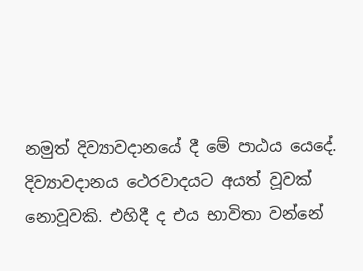නමුත් දිව්‍යාවදානයේ දී මේ පාඨය යෙදේ. දිව්‍යාවදානය ථෙරවාදයට අයත් වූවක් නොවූවකි. එහිදී ද එය භාවිතා වන්නේ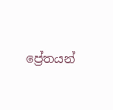ප්‍රේතයන්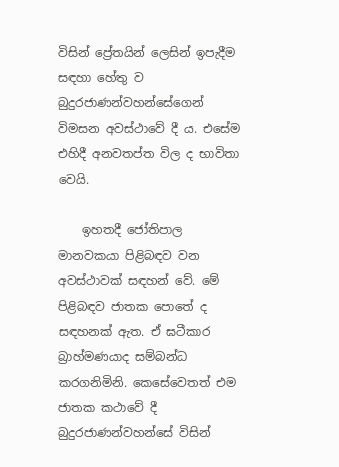විසින් ප්‍රේතයින් ලෙසින් ඉපැදීම සඳහා හේතු ව බුදුරජාණන්වහන්සේගෙන් විමසන අවස්ථාවේ දී ය. එසේම එහිදී අනවතප්ත විල ද භාවිතා වෙයි.

    ඉහතදී ජෝතිපාල මානවකයා පිළිබඳව වන අවස්ථාවක් සඳහන් වේ. මේ පිළිබඳව ජාතක පොතේ ද සඳහනක් ඇත. ඒ ඝටීකාර බ්‍රාහ්මණයාද සම්බන්ධ කරගනිමිනි. කෙසේවෙතත් එම ජාතක කථාවේ දී බුදුරජාණන්වහන්සේ විසින්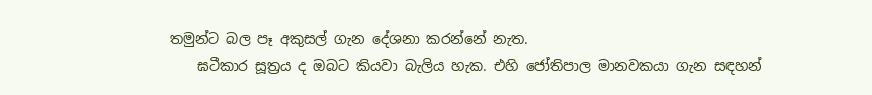තමුන්ට බල පෑ අකුසල් ගැන දේශනා කරන්නේ නැත.
    ඝටීකාර සූත්‍රය ද ඔබට කියවා බැලිය හැක. එහි ජෝතිපාල මානවකයා ගැන සඳහන්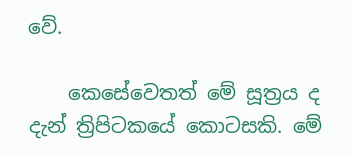වේ.

    කෙසේවෙතත් මේ සූත්‍රය ද දැන් ත්‍රිපිටකයේ කොටසකි. මේ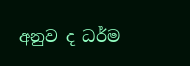අනුව ද ධර්ම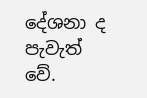දේශනා ද පැවැත් වේ.